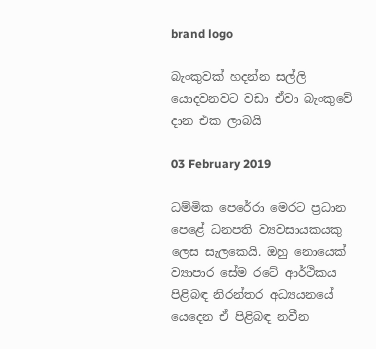brand logo

බැංකුවක් හදන්න සල්ලි යොදවනවට වඩා ඒවා බැංකුවේ දාන එක ලාබයි

03 February 2019

ධම්මික පෙරේරා මෙරට ප්‍රධාන පෙළේ ධනපති ව්‍යවසායකයකු ලෙස සැලකෙයි. ඔහු නොයෙක් ව්‍යාපාර සේම රටේ ආර්ථිකය පිළිබඳ නිරන්තර අධ්‍යයනයේ යෙදෙන ඒ පිළිබඳ නවීන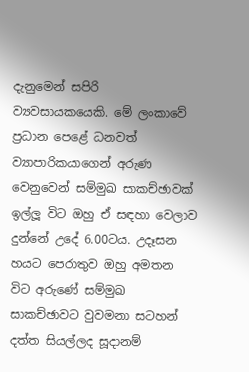දැනුමෙන් සපිරි ව්‍යවසායකයෙකි. මේ ලංකාවේ ප්‍රධාන පෙළේ ධනවත් ව්‍යාපාරිකයාගෙන් අරුණ වෙනුවෙන් සම්මුඛ සාකච්ඡාවක් ඉල්ලූ විට ඔහු ඒ සඳහා වෙලාව දුන්නේ උදේ 6.00ටය. උදෑසන හයට පෙරාතුව ඔහු අමතන විට අරුණේ සම්මුඛ සාකච්ඡාවට වුවමනා සටහන් දත්ත සියල්ලද සූදානම්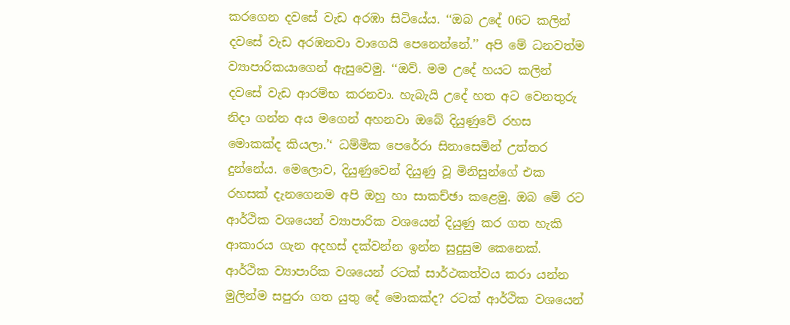කරගෙන දවසේ වැඩ අරඹා සිටියේය. ‘‘ඔබ උදේ 06ට කලින් දවසේ වැඩ අරඹනවා වාගෙයි පෙනෙන්නේ.’’ අපි මේ ධනවත්ම ව්‍යාපාරිකයාගෙන් ඇසුවෙමු. ‘‘ඔව්. මම උදේ හයට කලින් දවසේ වැඩ ආරම්භ කරනවා. හැබැයි උදේ හත අට වෙනතුරු නිදා ගන්න අය මගෙන් අහනවා ඔබේ දියුණුවේ රහස මොකක්ද කියලා.’‘ ධම්මික පෙරේරා සිනාසෙමින් උත්තර දුන්නේය. මෙලොව, දියුණුවෙන් දියුණු වූ මිනිසුන්ගේ එක රහසක් දැනගෙනම අපි ඔහු හා සාකච්ඡා කළෙමු. ඔබ මේ රට ආර්ථික වශයෙන් ව්‍යාපාරික වශයෙන් දියුණු කර ගත හැකි ආකාරය ගැන අදහස් දක්වන්න ඉන්න සුදුසුම කෙනෙක්. ආර්ථික ව්‍යාපාරික වශයෙන් රටක් සාර්ථකත්වය කරා යන්න මුලින්ම සපුරා ගත යුතු දේ මොකක්ද? රටක් ආර්ථික වශයෙන්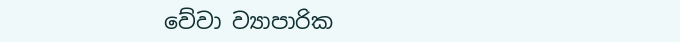වේවා ව්‍යාපාරික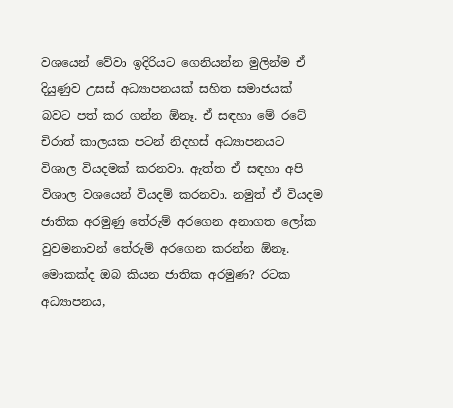වශයෙන් වේවා ඉදිරියට ගෙනියන්න මුලින්ම ඒ දියුණුව උසස් අධ්‍යාපනයක් සහිත සමාජයක් බවට පත් කර ගන්න ඕනෑ. ඒ සඳහා මේ රටේ චිරාත් කාලයක පටන් නිදහස් අධ්‍යාපනයට විශාල වියදමක් කරනවා. ඇත්ත ඒ සඳහා අපි විශාල වශයෙන් වියදම් කරනවා. නමුත් ඒ වියදම ජාතික අරමුණු තේරුම් අරගෙන අනාගත ලෝක වුවමනාවන් තේරුම් අරගෙන කරන්න ඕනෑ. මොකක්ද ඔබ කියන ජාතික අරමුණ? රටක අධ්‍යාපනය,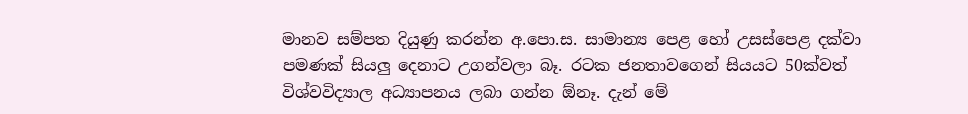මානව සම්පත දියුණු කරන්න අ.පො.ස. සාමාන්‍ය පෙළ හෝ උසස්පෙළ දක්වා පමණක් සියලු දෙනාට උගන්වලා බෑ. රටක ජනතාවගෙන් සියයට 50ක්වත් විශ්වවිද්‍යාල අධ්‍යාපනය ලබා ගන්න ඕනෑ. දැන් මේ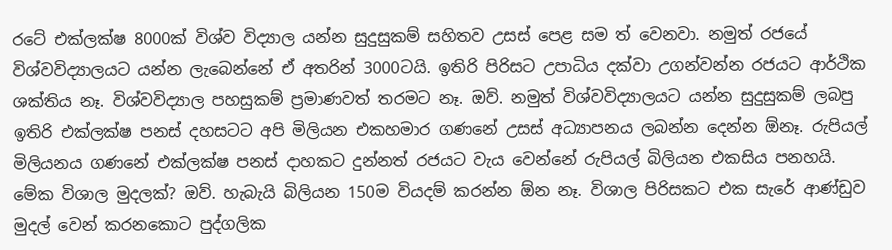රටේ එක්ලක්ෂ 8000ක් විශ්ව විද්‍යාල යන්න සුදුසුකම් සහිතව උසස් පෙළ සම ත් වෙනවා. නමුත් රජයේ විශ්වවිද්‍යාලයට යන්න ලැබෙන්නේ ඒ අතරින් 3000ටයි. ඉතිරි පිරිසට උපාධිය දක්වා උගන්වන්න රජයට ආර්ථික ශක්තිය නෑ. විශ්වවිද්‍යාල පහසුකම් ප්‍රමාණවත් තරමට නෑ. ඔව්. නමුත් විශ්වවිද්‍යාලයට යන්න සුදුසුකම් ලබපු ඉතිරි එක්ලක්ෂ පනස් දහසටට අපි මිලියන එකහමාර ගණනේ උසස් අධ්‍යාපනය ලබන්න දෙන්න ඕනෑ. රුපියල් මිලියනය ගණනේ එක්ලක්ෂ පනස් දාහකට දුන්නත් රජයට වැය වෙන්නේ රුපියල් බිලියන එකසිය පනහයි. මේක විශාල මුදලක්? ඔව්. හැබැයි බිලියන 150ම වියදම් කරන්න ඕන නෑ. විශාල පිරිසකට එක සැරේ ආණ්ඩුව මුදල් වෙන් කරනකොට පුද්ගලික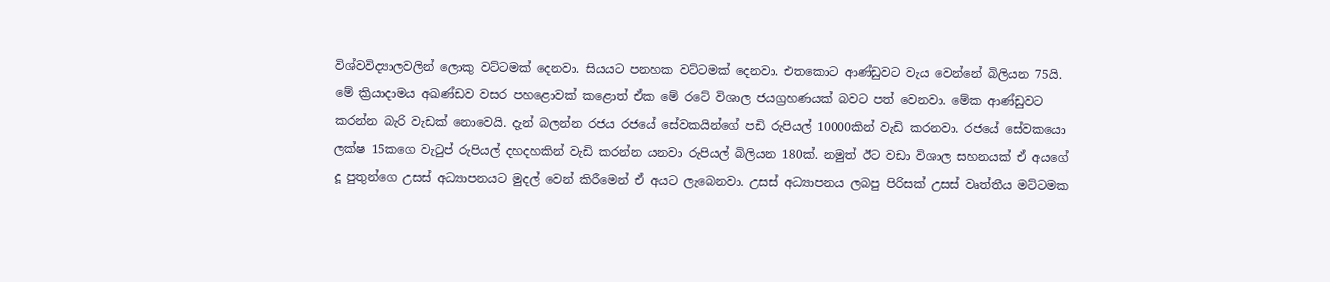විශ්වවිද්‍යාලවලින් ලොකු වට්ටමක් දෙනවා. සියයට පනහක වට්ටමක් දෙනවා. එතකොට ආණ්ඩුවට වැය වෙන්නේ බිලියන 75යි. මේ ක්‍රියාදාමය අඛණ්ඩව වසර පහළොවක් කළොත් ඒක මේ රටේ විශාල ජයග්‍රහණයක් බවට පත් වෙනවා. මේක ආණ්ඩුවට කරන්න බැරි වැඩක් නොවෙයි. දැන් බලන්න රජය රජයේ සේවකයින්ගේ පඩි රුපියල් 10000කින් වැඩි කරනවා. රජයේ සේවකයො ලක්ෂ 15කගෙ වැටුප් රුපියල් දහදහකින් වැඩි කරන්න යනවා රුපියල් බිලියන 180ක්. නමුත් ඊට වඩා විශාල සහනයක් ඒ අයගේ දූ පුතුන්ගෙ උසස් අධ්‍යාපනයට මුදල් වෙන් කිරීමෙන් ඒ අයට ලැබෙනවා. උසස් අධ්‍යාපනය ලබපු පිරිසක් උසස් වෘත්තීය මට්ටමක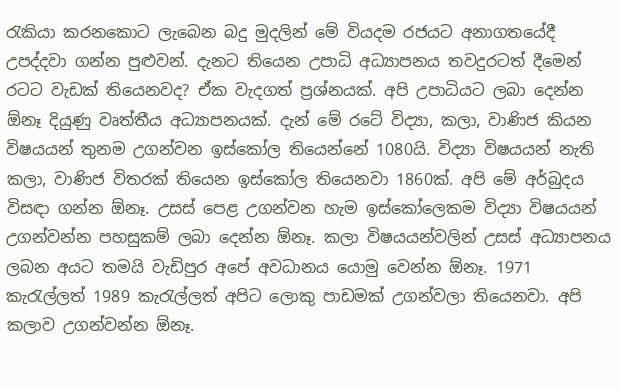රැකියා කරනකොට ලැබෙන බදු මුදලින් මේ වියදම රජයට අනාගතයේදී උපද්දවා ගන්න පුළුවන්. දැනට තියෙන උපාධි අධ්‍යාපනය තවදුරටත් දීමෙන් රටට වැඩක් තියෙනවද? ඒක වැදගත් ප්‍රශ්නයක්. අපි උපාධියට ලබා දෙන්න ඕනෑ දියුණු වෘත්තීය අධ්‍යාපනයක්. දැන් මේ රටේ විද්‍යා, කලා, වාණිජ කියන විෂයයන් තුනම උගන්වන ඉස්කෝල තියෙන්නේ 1080යි. විද්‍යා විෂයයන් නැති කලා, වාණිජ විතරක් තියෙන ඉස්කෝල තියෙනවා 1860ක්. අපි මේ අර්බුදය විසඳා ගන්න ඕනෑ. උසස් පෙළ උගන්වන හැම ඉස්කෝලෙකම විද්‍යා විෂයයන් උගන්වන්න පහසුකම් ලබා දෙන්න ඕනෑ. කලා විෂයයන්වලින් උසස් අධ්‍යාපනය ලබන අයට තමයි වැඩිපුර අපේ අවධානය යොමු වෙන්න ඕනෑ. 1971 කැරැල්ලත් 1989 කැරැල්ලත් අපිට ලොකු පාඩමක් උගන්වලා තියෙනවා. අපි කලාව උගන්වන්න ඕනෑ.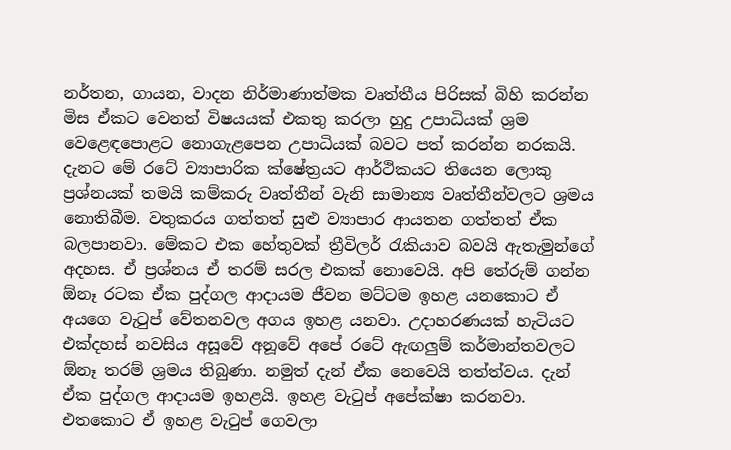නර්තන, ගායන, වාදන නිර්මාණාත්මක වෘත්තීය පිරිසක් බිහි කරන්න මිස ඒකට වෙනත් විෂයයක් එකතු කරලා හුදු උපාධියක් ශ්‍රම වෙළෙඳපොළට නොගැළපෙන උපාධියක් බවට පත් කරන්න නරකයි. දැනට මේ රටේ ව්‍යාපාරික ක්ෂේත්‍රයට ආර්ථිකයට තියෙන ලොකු ප්‍රශ්නයක් තමයි කම්කරු වෘත්තීන් වැනි සාමාන්‍ය වෘත්තීන්වලට ශ්‍රමය නොතිබීම. වතුකරය ගත්තත් සුළු ව්‍යාපාර ආයතන ගත්තත් ඒක බලපානවා. මේකට එක හේතුවක් ත්‍රීවිලර් රැකියාව බවයි ඇතැමුන්ගේ අදහස. ඒ ප්‍රශ්නය ඒ තරම් සරල එකක් නොවෙයි. අපි තේරුම් ගන්න ඕනෑ රටක ඒක පුද්ගල ආදායම ජීවන මට්ටම ඉහළ යනකොට ඒ අයගෙ වැටුප් වේතනවල අගය ඉහළ යනවා. උදාහරණයක් හැටියට එක්දහස් නවසිය අසූවේ අනූවේ අපේ රටේ ඇඟලුම් කර්මාන්තවලට ඕනෑ තරම් ශ්‍රමය තිබුණා. නමුත් දැන් ඒක නෙවෙයි තත්ත්වය. දැන් ඒක පුද්ගල ආදායම ඉහළයි. ඉහළ වැටුප් අපේක්ෂා කරනවා. එතකොට ඒ ඉහළ වැටුප් ගෙවලා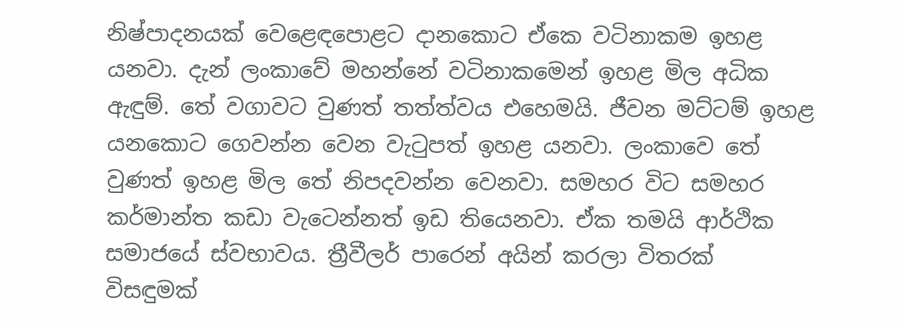නිෂ්පාදනයක් වෙළෙඳපොළට දානකොට ඒකෙ වටිනාකම ඉහළ යනවා. දැන් ලංකාවේ මහන්නේ වටිනාකමෙන් ඉහළ මිල අධික ඇඳුම්. තේ වගාවට වුණත් තත්ත්වය එහෙමයි. ජීවන මට්ටම් ඉහළ යනකොට ගෙවන්න වෙන වැටුපත් ඉහළ යනවා. ලංකාවෙ තේ වුණත් ඉහළ මිල තේ නිපදවන්න වෙනවා. සමහර විට සමහර කර්මාන්ත කඩා වැටෙන්නත් ඉඩ තියෙනවා. ඒක තමයි ආර්ථික සමාජයේ ස්වභාවය. ත්‍රීවීලර් පාරෙන් අයින් කරලා විතරක් විසඳුමක්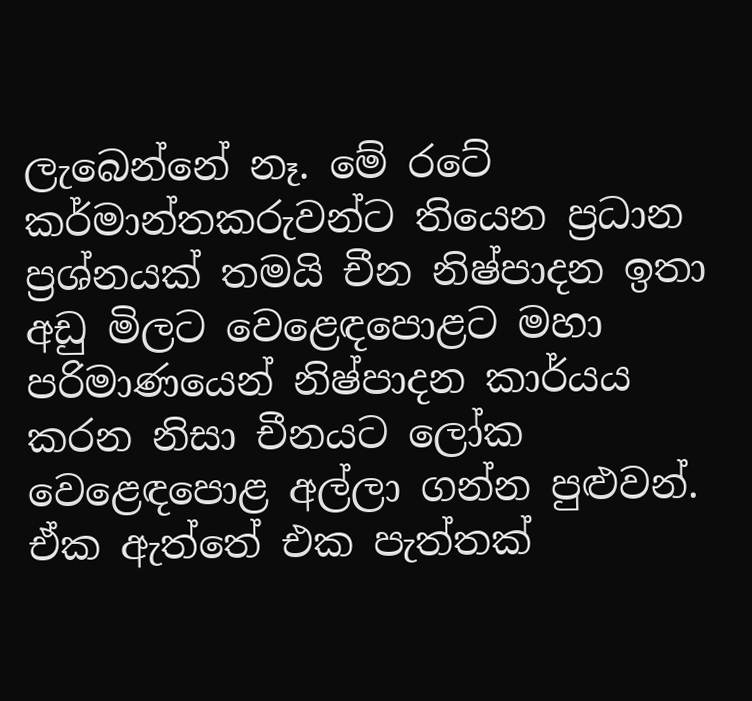ලැබෙන්නේ නෑ. මේ රටේ කර්මාන්තකරුවන්ට තියෙන ප්‍රධාන ප්‍රශ්නයක් තමයි චීන නිෂ්පාදන ඉතා අඩු මිලට වෙළෙඳපොළට මහා පරිමාණයෙන් නිෂ්පාදන කාර්යය කරන නිසා චීනයට ලෝක වෙළෙඳපොළ අල්ලා ගන්න පුළුවන්. ඒක ඇත්තේ එක පැත්තක්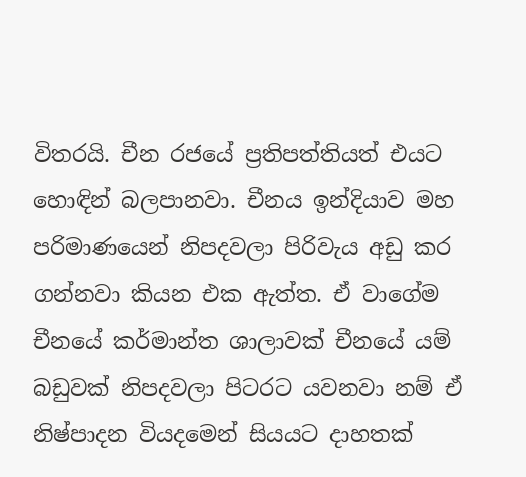විතරයි. චීන රජයේ ප්‍රතිපත්තියත් එයට හොඳින් බලපානවා. චීනය ඉන්දියාව මහ පරිමාණයෙන් නිපදවලා පිරිවැය අඩු කර ගන්නවා කියන එක ඇත්ත. ඒ වාගේම චීනයේ කර්මාන්ත ශාලාවක් චීනයේ යම් බඩුවක් නිපදවලා පිටරට යවනවා නම් ඒ නිෂ්පාදන වියදමෙන් සියයට දාහතක්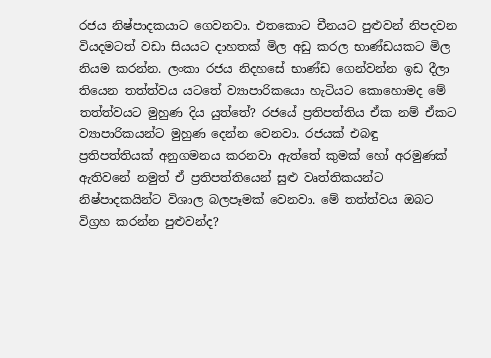රජය නිෂ්පාදකයාට ගෙවනවා. එතකොට චීනයට පුළුවන් නිපදවන වියදමටත් වඩා සියයට දාහතක් මිල අඩු කරල භාණ්ඩයකට මිල නියම කරන්න. ලංකා රජය නිදහසේ භාණ්ඩ ගෙන්වන්න ඉඩ දීලා තියෙන තත්ත්වය යටතේ ව්‍යාපාරිකයො හැටියට කොහොමද මේ තත්ත්වයට මුහුණ දිය යුත්තේ? රජයේ ප්‍රතිපත්තිය ඒක නම් ඒකට ව්‍යාපාරිකයන්ට මුහුණ දෙන්න වෙනවා. රජයක් එබඳු ප්‍රතිපත්තියක් අනුගමනය කරනවා ඇත්තේ කුමක් හෝ අරමුණක් ඇතිවනේ නමුත් ඒ ප්‍රතිපත්තියෙන් සුළු වෘත්තිකයන්ට නිෂ්පාදකයින්ට විශාල බලපෑමක් වෙනවා. මේ තත්ත්වය ඔබට විග්‍රහ කරන්න පුළුවන්ද?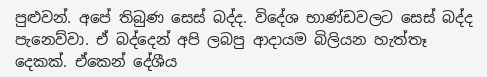පුළුවන්. අපේ තිබුණ සෙස් බද්ද. විදේශ භාණ්ඩවලට සෙස් බද්ද පැනෙව්වා. ඒ බද්දෙන් අපි ලබපු ආදායම බිලියන හැත්තෑ දෙකක්. ඒකෙන් දේශීය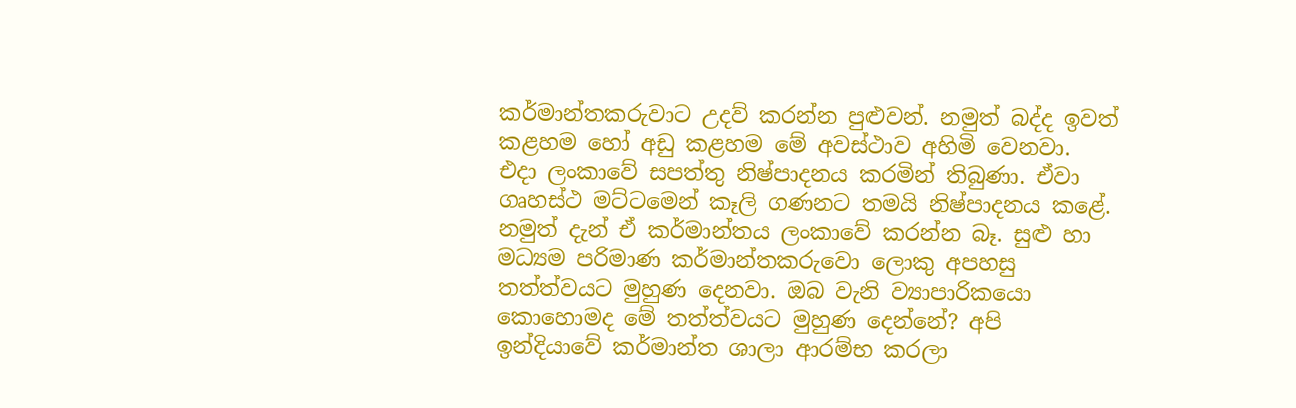කර්මාන්තකරුවාට උදව් කරන්න පුළුවන්. නමුත් බද්ද ඉවත් කළහම හෝ අඩු කළහම මේ අවස්ථාව අහිමි වෙනවා. එදා ලංකාවේ සපත්තු නිෂ්පාදනය කරමින් තිබුණා. ඒවා ගෘහස්ථ මට්ටමෙන් කෑලි ගණනට තමයි නිෂ්පාදනය කළේ. නමුත් දැන් ඒ කර්මාන්තය ලංකාවේ කරන්න බෑ. සුළු හා මධ්‍යම පරිමාණ කර්මාන්තකරුවො ලොකු අපහසු තත්ත්වයට මුහුණ දෙනවා. ඔබ වැනි ව්‍යාපාරිකයො කොහොමද මේ තත්ත්වයට මුහුණ දෙන්නේ? අපි ඉන්දියාවේ කර්මාන්ත ශාලා ආරම්භ කරලා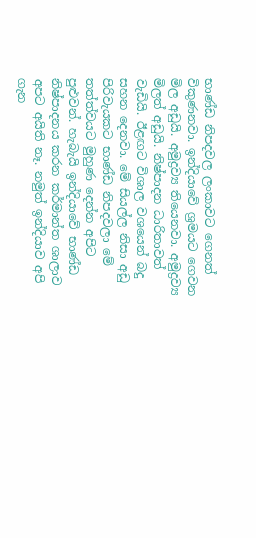භාණ්ඩ නිපදවල ලංකාවට ගෙනත් විකුණනවා. ඉන්දියාවේ ශ්‍රමයට ගෙවන මිල අඩුයි. අමුද්‍රව්‍ය තියෙනවා. අමුද්‍රව්‍ය මිලත් අඩුයි. නිෂ්පාදන ධාරිතාවත් වැඩියි. ඊළඟට විශාල වශයෙන් බදු සහන දෙනවා. මේ සියල්ල නිසා අඩු පිරිවැයකට භාණ්ඩ නිපදවලා මේ තත්ත්වයට මුහුණ දෙන්න අපිට පුළුවන්. හැබැයි ඉන්දියාවේ භාණ්ඩ නිෂ්පාදනය කරන කර්මාන්ත ශාලාව අපට අයිති නෑ. නමුත් ඉන්දියාව අපි ගැන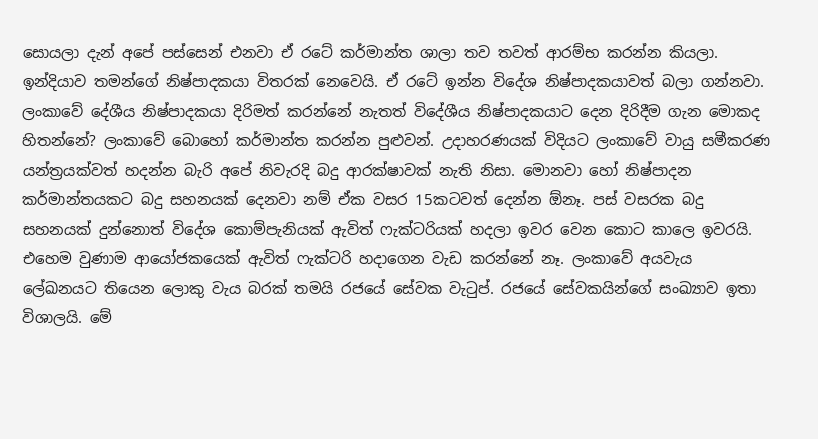සොයලා දැන් අපේ පස්සෙන් එනවා ඒ රටේ කර්මාන්ත ශාලා තව තවත් ආරම්භ කරන්න කියලා. ඉන්දියාව තමන්ගේ නිෂ්පාදකයා විතරක් නෙවෙයි. ඒ රටේ ඉන්න විදේශ නිෂ්පාදකයාවත් බලා ගන්නවා. ලංකාවේ දේශීය නිෂ්පාදකයා දිරිමත් කරන්නේ නැතත් විදේශීය නිෂ්පාදකයාට දෙන දිරිදීම ගැන මොකද හිතන්නේ? ලංකාවේ බොහෝ කර්මාන්ත කරන්න පුළුවන්. උදාහරණයක් විදියට ලංකාවේ වායු සමීකරණ යන්ත්‍රයක්වත් හදන්න බැරි අපේ නිවැරදි බදු ආරක්ෂාවක් නැති නිසා. මොනවා හෝ නිෂ්පාදන කර්මාන්තයකට බදු සහනයක් දෙනවා නම් ඒක වසර 15කටවත් දෙන්න ඕනෑ. පස් වසරක බදු සහනයක් දුන්නොත් විදේශ කොම්පැනියක් ඇවිත් ෆැක්ටරියක් හදලා ඉවර වෙන කොට කාලෙ ඉවරයි. එහෙම වුණාම ආයෝජකයෙක් ඇවිත් ෆැක්ටරි හදාගෙන වැඩ කරන්නේ නෑ. ලංකාවේ අයවැය ලේඛනයට තියෙන ලොකු වැය බරක් තමයි රජයේ සේවක වැටුප්. රජයේ සේවකයින්ගේ සංඛ්‍යාව ඉතා විශාලයි. මේ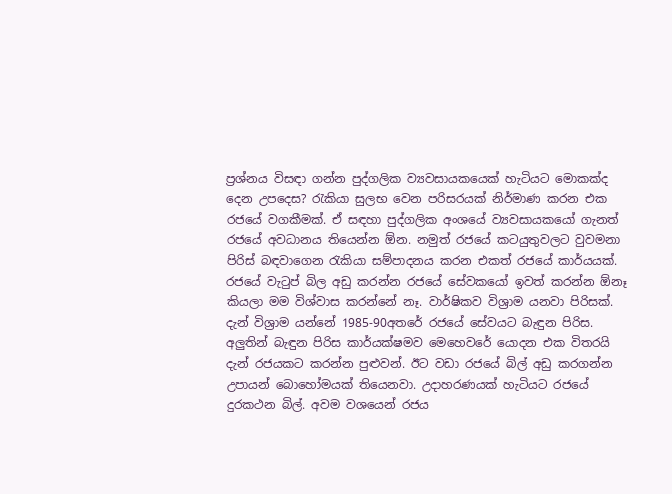ප්‍රශ්නය විසඳා ගන්න පුද්ගලික ව්‍යවසායකයෙක් හැටියට මොකක්ද දෙන උපදෙස? රැකියා සුලභ වෙන පරිසරයක් නිර්මාණ කරන එක රජයේ වගකීමක්. ඒ සඳහා පුද්ගලික අංශයේ ව්‍යවසායකයෝ ගැනත් රජයේ අවධානය තියෙන්න ඕන. නමුත් රජයේ කටයුතුවලට වුවමනා පිරිස් බඳවාගෙන රැකියා සම්පාදනය කරන එකත් රජයේ කාර්යයක්. රජයේ වැටුප් බිල අඩු කරන්න රජයේ සේවකයෝ ඉවත් කරන්න ඕනෑ කියලා මම විශ්වාස කරන්නේ නෑ. වාර්ෂිකව විශ්‍රාම යනවා පිරිසක්. දැන් විශ්‍රාම යන්නේ 1985-90අතරේ රජයේ සේවයට බැඳුන පිරිස. අලුතින් බැඳුන පිරිස කාර්යක්ෂමව මෙහෙවරේ යොදන එක විතරයි දැන් රජයකට කරන්න පුළුවන්. ඊට වඩා රජයේ බිල් අඩු කරගන්න උපායන් බොහෝමයක් තියෙනවා. උදාහරණයක් හැටියට රජයේ දුරකථන බිල්. අවම වශයෙන් රජය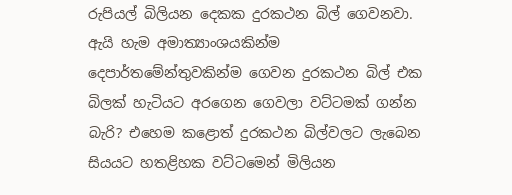රුපියල් බිලියන දෙකක දුරකථන බිල් ගෙවනවා. ඇයි හැම අමාත්‍යාංශයකින්ම දෙපාර්තමේන්තුවකින්ම ගෙවන දුරකථන බිල් එක බිලක් හැටියට අරගෙන ගෙවලා වට්ටමක් ගන්න බැරි? එහෙම කළොත් දුරකථන බිල්වලට ලැබෙන සියයට හතළිහක වට්ටමෙන් මිලියන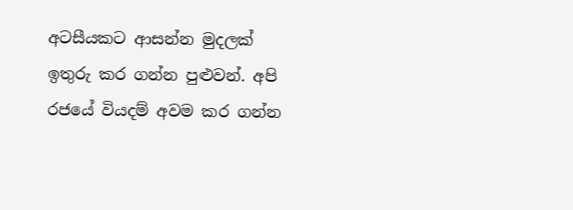අටසීයකට ආසන්න මුදලක් ඉතුරු කර ගන්න පුළුවන්. අපි රජයේ වියදම් අවම කර ගන්න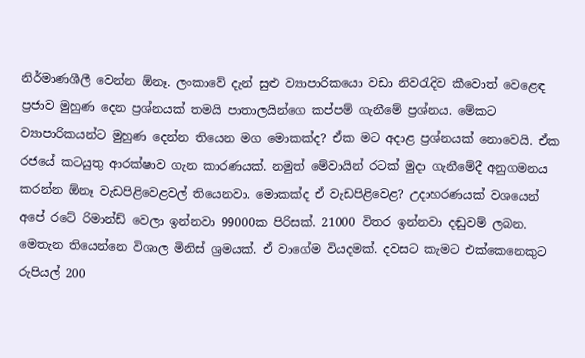නිර්මාණශීලී වෙන්න ඕනෑ. ලංකාවේ දැන් සුළු ව්‍යාපාරිකයො වඩා නිවරැදිව කීවොත් වෙළෙඳ ප්‍රජාව මුහුණ දෙන ප්‍රශ්නයක් තමයි පාතාලයින්ගෙ කප්පම් ගැනීමේ ප්‍රශ්නය. මේකට ව්‍යාපාරිකයන්ට මුහුණ දෙන්න තියෙන මග මොකක්ද? ඒක මට අදාළ ප්‍රශ්නයක් නොවෙයි. ඒක රජයේ කටයුතු ආරක්ෂාව ගැන කාරණයක්. නමුත් මේවායින් රටක් මුදා ගැනීමේදී අනුගමනය කරන්න ඕනෑ වැඩපිළිවෙළවල් තියෙනවා. මොකක්ද ඒ වැඩපිළිවෙළ? උදාහරණයක් වශයෙන් අපේ රටේ රිමාන්ඩ් වෙලා ඉන්නවා 99000ක පිරිසක්. 21000 විතර ඉන්නවා දඬුවම් ලබන. මෙතැන තියෙන්නෙ විශාල මිනිස් ශ්‍රමයක්. ඒ වාගේම වියදමක්. දවසට කැමට එක්කෙනෙකුට රුපියල් 200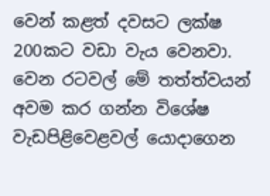වෙන් කළත් දවසට ලක්ෂ 200කට වඩා වැය වෙනවා. වෙන රටවල් මේ තත්ත්වයන් අවම කර ගන්න විශේෂ වැඩපිළිවෙළවල් යොදාගෙන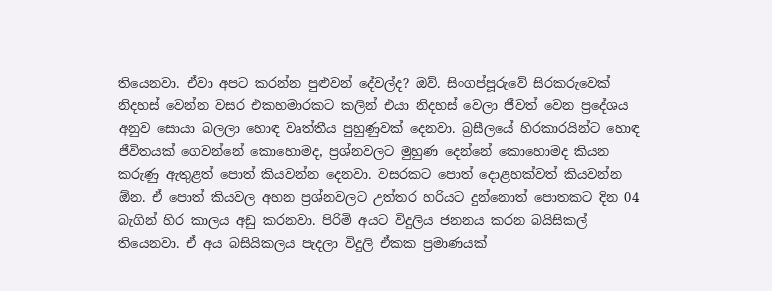තියෙනවා. ඒවා අපට කරන්න පුළුවන් දේවල්ද? ඔව්. සිංගප්පූරුවේ සිරකරුවෙක් නිදහස් වෙන්න වසර එකහමාරකට කලින් එයා නිදහස් වෙලා ජීවත් වෙන ප්‍රදේශය අනුව සොයා බලලා හොඳ වෘත්තීය පුහුණුවක් දෙනවා. බ්‍රසීලයේ හිරකාරයින්ට හොඳ ජීවිතයක් ගෙවන්නේ කොහොමද, ප්‍රශ්නවලට මුහුණ දෙන්නේ කොහොමද කියන කරුණු ඇතුළත් පොත් කියවන්න දෙනවා. වසරකට පොත් දොළහක්වත් කියවන්න ඕන. ඒ පොත් කියවල අහන ප්‍රශ්නවලට උත්තර හරියට දුන්නොත් පොතකට දින 04 බැගින් හිර කාලය අඩු කරනවා. පිරිමි අයට විදුලිය ජනනය කරන බයිසිකල් තියෙනවා. ඒ අය බසියිකලය පැදලා විදුලි ඒකක ප්‍රමාණයක්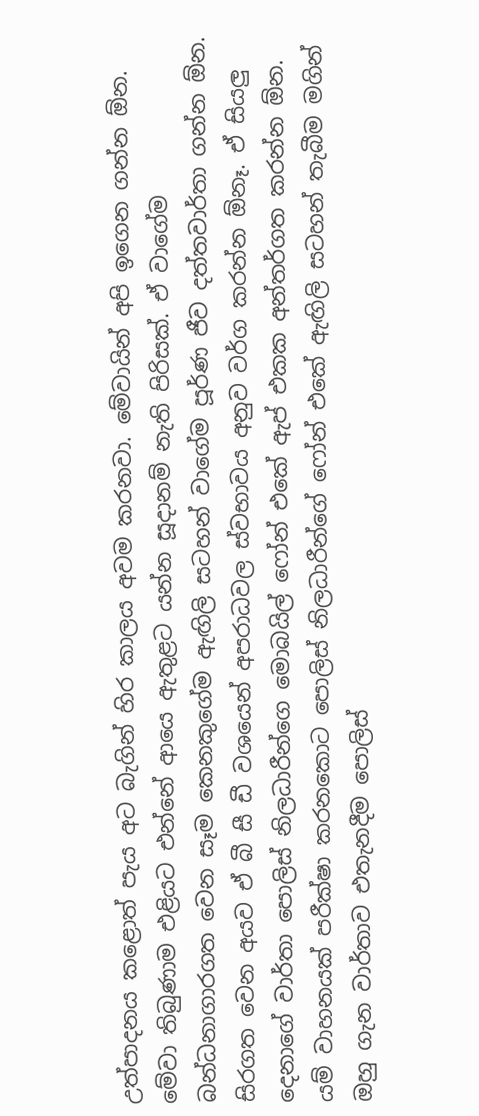උත්පාදනය කළොත් පැය අට බැගින් හිර කාලය අවම කරනවා. මේවායින් අපි ඉගෙන ගන්න ඕන. මේවා තිබුණාම එළියට එන්නේ ආයෙ ඇතුළට යන්න සූදානම් නැති පිරිසක්. ඒ වාගේම බන්ධනාගාරගත වෙන සෑම කෙනකුගේම ඇඟිලි සටහන් වාගේම පූර්ණ ජීව දත්තවාර්තා ගන්න ඕන. සිරගත වෙන අයව ඒ බී සී ඩී වශයෙන් අපරාධවල ස්වභාවය අනුව වර්ග කරන්න ඕනෑ. ඒ සියලු දෙනාගේ වාර්තා පොලිස් නිලධාරීන්ගෙ මොබයිල් ෆෝන් එකේ ඇප් එකක අන්තර්ගත කරන්න ඕන. යම් වාහනයක් පරීක්ෂා කරනකොට පොලිස් නිලධාරීන්ගේ ෆෝන් එකේ ඇඟිලි සටහන් තැබීම මගින් ඔහු ගැන වාර්තාව එතැනදීම පොලිස්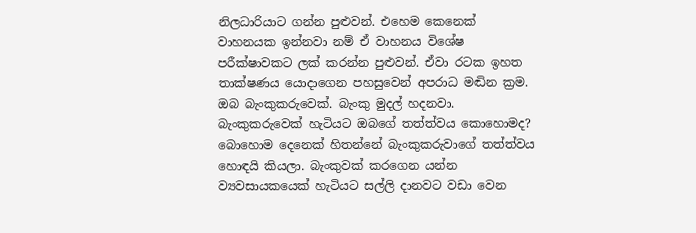නිලධාරියාට ගන්න පුළුවන්. එහෙම කෙනෙක් වාහනයක ඉන්නවා නම් ඒ වාහනය විශේෂ පරීක්ෂාවකට ලක් කරන්න පුළුවන්. ඒවා රටක ඉහත තාක්ෂණය යොදාගෙන පහසුවෙන් අපරාධ මඬින ක්‍රම. ඔබ බැංකුකරුවෙක්. බැංකු මුදල් හදනවා. බැංකුකරුවෙක් හැටියට ඔබගේ තත්ත්වය කොහොමද? බොහොම දෙනෙක් හිතන්නේ බැංකුකරුවාගේ තත්ත්වය හොඳයි කියලා. බැංකුවක් කරගෙන යන්න ව්‍යවසායකයෙක් හැටියට සල්ලි දානවට වඩා වෙන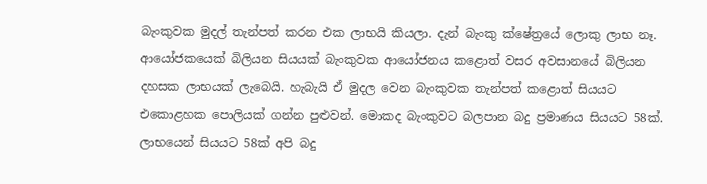බැංකුවක මුදල් තැන්පත් කරන එක ලාභයි කියලා. දැන් බැංකු ක්ෂේත්‍රයේ ලොකු ලාභ නෑ. ආයෝජකයෙක් බිලියන සියයක් බැංකුවක ආයෝජනය කළොත් වසර අවසානයේ බිලියන දහසක ලාභයක් ලැබෙයි. හැබැයි ඒ මුදල වෙන බැංකුවක තැන්පත් කළොත් සියයට එකොළහක පොලියක් ගන්න පුළුවන්. මොකද බැංකුවට බලපාන බදු ප්‍රමාණය සියයට 58ක්. ලාභයෙන් සියයට 58ක් අපි බදු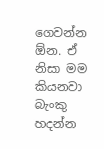ගෙවන්න ඕන. ඒ නිසා මම කියනවා බැංකු හදන්න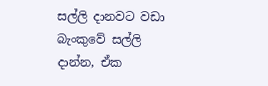සල්ලි දානවට වඩා බැංකුවේ සල්ලි දාන්න, ඒක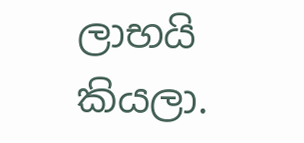ලාභයි කියලා.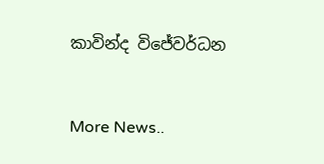කාවින්ද විජේවර්ධන


More News..